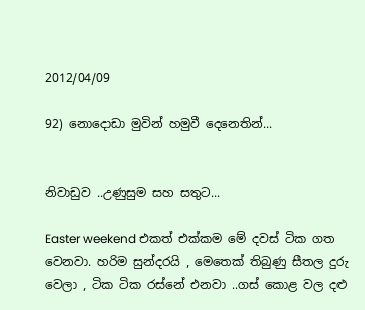2012/04/09

92) නොදොඩා මුවින් හමුවී දෙනෙතින්...


නිවාඩුව ..උණුසුම සහ සතුට...

Easter weekend එකත් එක්කම මේ දවස් ටික ගත වෙනවා. හරිම සුන්දරයි , මෙතෙක් තිබුණු සීතල දුරු වෙලා , ටික ටික රස්නේ එනවා ..ගස් කොළ වල දළු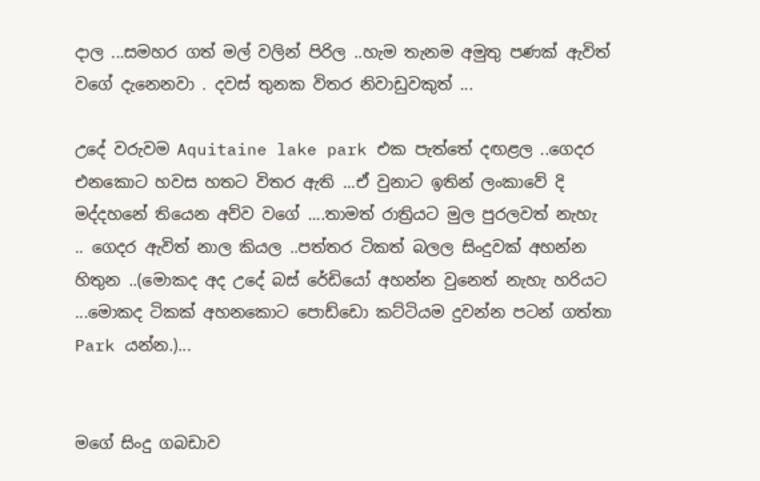දාල ...සමහර ගත් මල් වලින් පිරිල ..හැම තැනම අමුතු පණක් ඇවිත් වගේ දැනෙනවා . දවස් තුනක විතර නිවාඩුවකුත් ...

උදේ වරුවම Aquitaine lake park එක පැත්තේ දඟළල ..ගෙදර එනකොට හවස හතට විතර ඇති ...ඒ වුනාට ඉතින් ලංකාවේ දි මද්දහනේ තියෙන අව්ව වගේ ....තාමත් රාත්‍රියට මුල පුරලවත් නැහැ .. ගෙදර ඇවිත් නාල කියල ..පත්තර ටිකත් බලල සිංදුවක් අහන්න හිතුන ..(මොකද අද උදේ බස් රේඩියෝ අහන්න වුනෙත් නැහැ හරියට ...මොකද ටිකක් අහනකොට පොඩ්ඩො කට්ටියම දුවන්න පටන් ගත්තා Park යන්න.)...


මගේ සිංදු ගබඩාව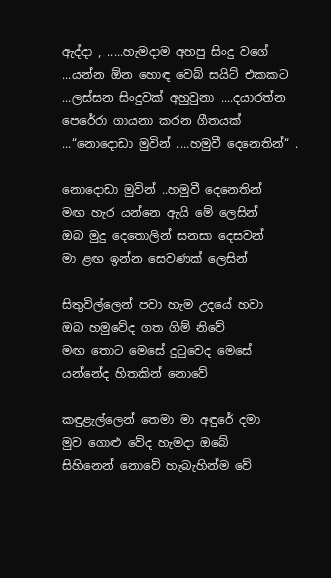ඇද්දා , .....හැමදාම අහපු සිංදු වගේ ...යන්න ඕන හොඳ වෙබ් සයිට් එකකට ...ලස්සන සිංදුවක් අහුවුනා ....දයාරත්න පෙරේරා ගායනා කරන ගීතයක් ...“නොදොඩා මුවින් ....හමුවී දෙනෙතින්“ .

නොදොඩා මුවින් ..හමුවී දෙනෙතින්
මඟ හැර යන්නෙ ඇයි මේ ලෙසින්
ඔබ මුදු දෙතොලින් සනසා දෙසවන්
මා ළඟ ඉන්න සෙවණක් ලෙසින්

සිතුවිල්ලෙන් පවා හැම උදයේ හවා
ඔබ හමුවේද ගත ගිම් නිවේ
මඟ තොට මෙසේ දුටුවෙද මෙසේ
යන්නේද හිතකින් නොවේ

කඳුළැල්ලෙන් තෙමා මා අඳුරේ දමා
මුව ගොළු වේද හැමදා ඔබේ
සිහිනෙන් නොවේ හැබැහින්ම වේ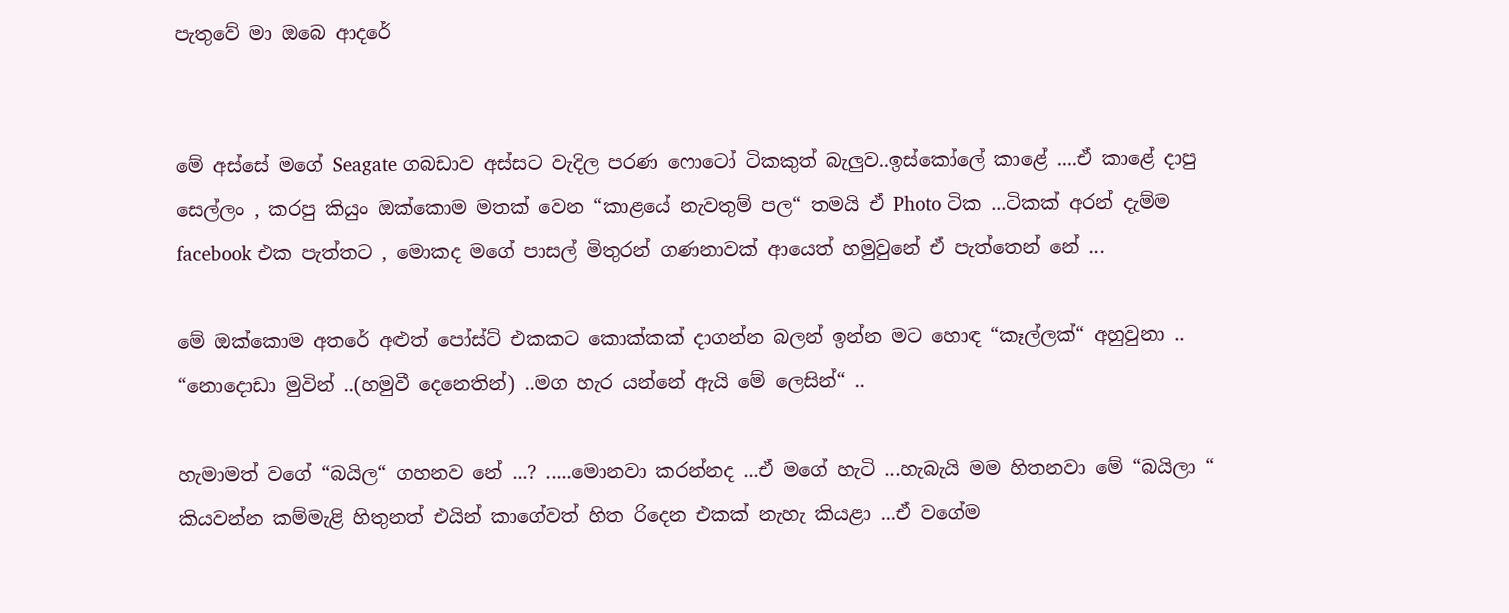පැතුවේ මා ඔබෙ ආදරේ


මේ අස්සේ මගේ Seagate ගබඩාව අස්සට වැදිල පරණ ෆොටෝ ටිකකුත් බැලුව..ඉස්කෝලේ කාළේ ....ඒ කාළේ දාපු සෙල්ලං , කරපු කියුං ඔක්කොම මතක් වෙන “කාළයේ නැවතුම් පල“ තමයි ඒ Photo ටික ...ටිකක් අරන් දැම්ම facebook එක පැත්තට , මොකද මගේ පාසල් මිතුරන් ගණනාවක් ආයෙත් හමුවුනේ ඒ පැත්තෙන් නේ ...

මේ ඔක්කොම අතරේ අළුත් පෝස්ට් එකකට කොක්කක් දාගන්න බලන් ඉන්න මට හොඳ “කෑල්ලක්“ අහුවුනා ..
“නොදොඩා මුවින් ..(හමුවී දෙනෙතින්) ..මග හැර යන්නේ ඇයි මේ ලෙසින්“ ..

හැමාමත් වගේ “බයිල“ ගහනව නේ ...? .....මොනවා කරන්නද ...ඒ මගේ හැටි ...හැබැයි මම හිතනවා මේ “බයිලා “ කියවන්න කම්මැළි හිතුනත් එයින් කාගේවත් හිත රිදෙන එකක් නැහැ කියළා ...ඒ ව‍ගේම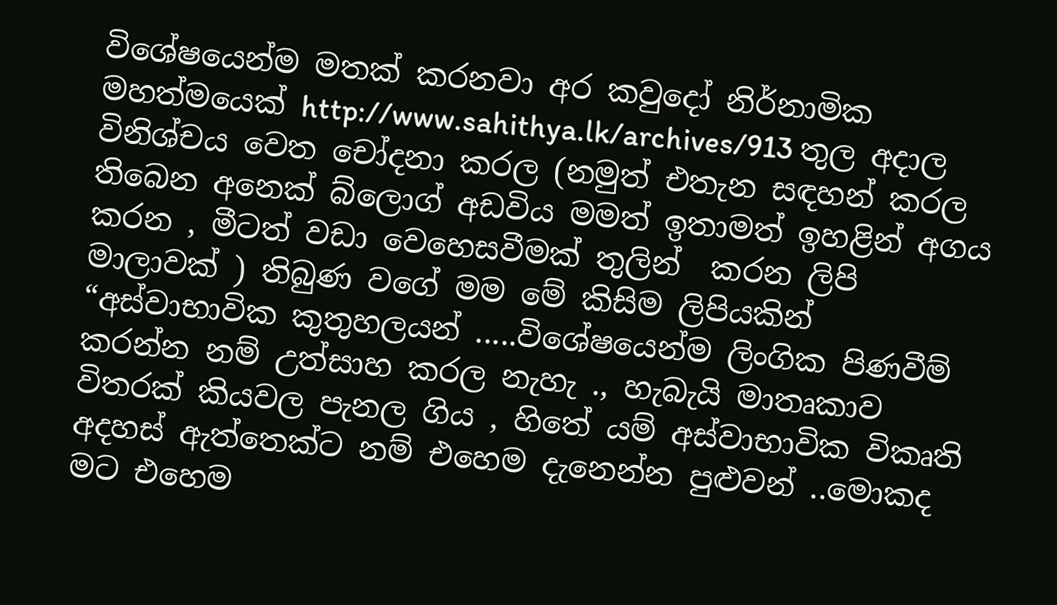විශේෂයෙන්ම මතක් කරනවා අර කවුදෝ නිර්නාමික මහත්මයෙක් http://www.sahithya.lk/archives/913 තුල අදාල විනිශ්චය වෙත චෝදනා කරල (නමුත් එතැන සඳහන් කරල තිබෙන අනෙක් බ්ලොග් අඩවිය මමත් ඉතාමත් ඉහළින් අගය කරන , මීටත් වඩා වෙහෙසවීමක් තුලින්  කරන ලිපි මාලාවක් ) තිබුණ වගේ මම මේ කිසිම ලිපියකින් “අස්වාභාවික කුතුහලයන් .....විශේෂයෙන්ම ලිංගික පිණවීම් කරන්න නම් උත්සාහ කරල නැහැ ., හැබැයි මාතෘකාව විතරක් කියවල පැනල ගිය , හිතේ යම් අස්වාභාවික විකෘති අදහස් ඇත්තෙක්ට නම් එහෙම දැනෙන්න පුළුවන් ..මොකද මට එහෙම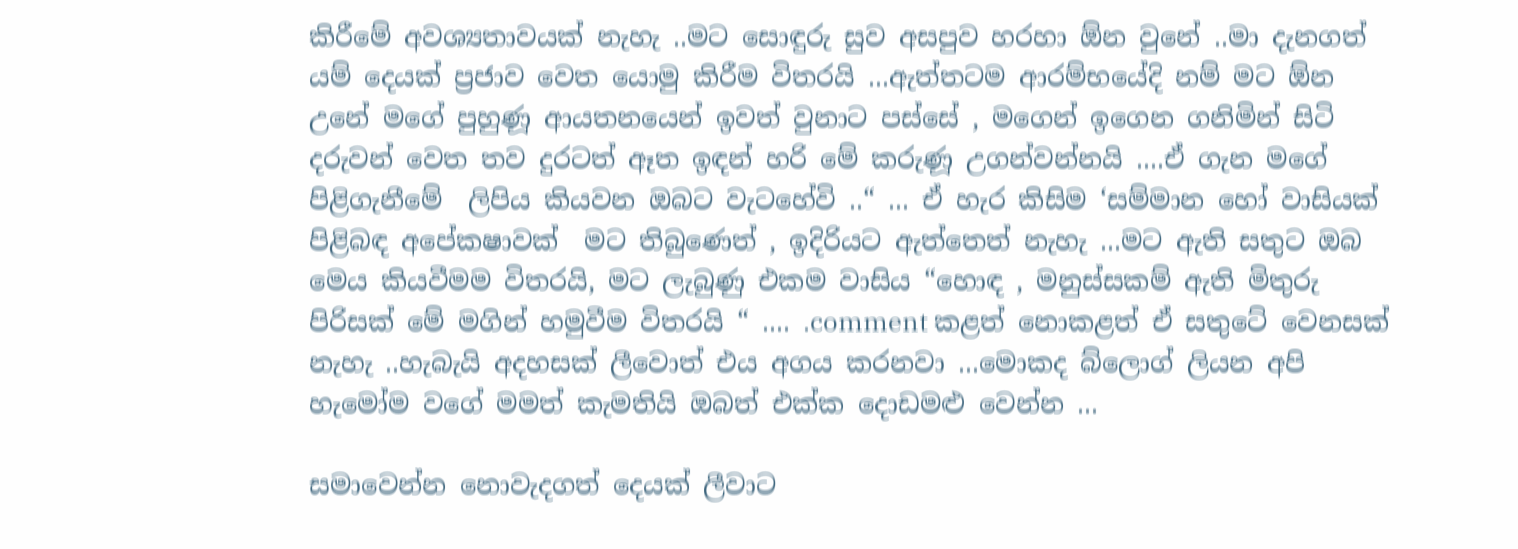කිරීමේ අවශ්‍යතාවයක් නැහැ ..මට සොඳුරු සුව අසපුව හරහා ඕන වුනේ ..මා දැනගත් යම් දෙයක් ප්‍රජාව වෙත යොමු කිරීම විතරයි ...ඇත්තටම ආරම්භයේදි නම් මට ඕන උනේ මගේ පුහුණූ ආයතනයෙන් ඉවත් වුනාට පස්සේ , මගෙන් ඉගෙන ගනිමින් සිටි දරුවන් වෙත තව දුරටත් ඈත ඉඳන් හරි මේ කරුණූ උගන්වන්නයි ....ඒ ගැන මගේ පිළිගැනීමේ  ලිපිය කියවන ඔබට වැටහේවි ..“ ... ඒ හැර කිසිම ‘සම්මාන හෝ වාසියක් පිළිබඳ අපේකෂාවක්  මට තිබුණෙත් , ඉදිරියට ඇත්තෙත් නැහැ ...මට ඇති සතුට ඔබ මෙය කියවීමම විතරයි, මට ලැබුණු එකම වාසිය “හොඳ , මනුස්සකම් ඇති මිතුරු පිරිසක් මේ මගින් හමුවීම විතරයි “ .... .comment කළත් නොකළත් ඒ සතුටේ වෙනසක් නැහැ ..හැබැයි අදහසක් ලීවොත් එය අගය කරනවා ...මොකද බ්ලොග් ලියන අපි හැමෝම වගේ මමත් කැමතියි ඔබත් එක්ක දොඩමළු වෙන්න ...

සමාවෙන්න නොවැදගත් දෙයක් ලීවාට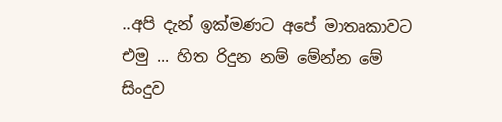..අපි දැන් ඉක්මණට අපේ මාතෘකාවට එමු ... හිත රිදුන නම් මේන්න මේ සිංදුව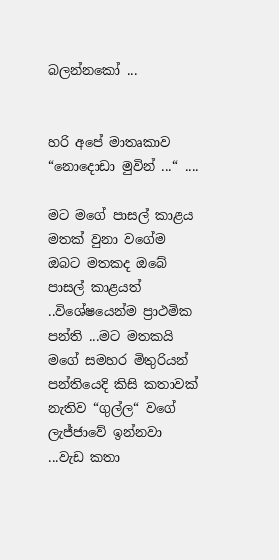බලන්නකෝ ...


හරි අපේ මාතෘකාව “නොදොඩා මුවින් ...“ ....

මට මගේ පාසල් කාළය මතක් වුනා වගේම ඔබට මතකද ඔබේ පාසල් කාළයත් ..විශේෂයෙන්ම ප්‍රාථමික පන්ති ...මට මතකයි මගේ සමහර මිතුරියන් පන්තියෙදි කිසි කතාවක් නැතිව “ගුල්ල“ වගේ ලැජ්ජාවේ ඉන්නවා ...වැඩ කතා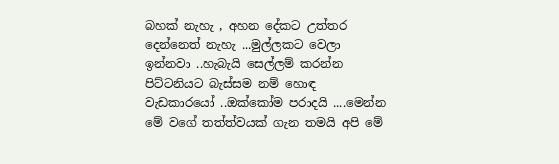බහක් නැහැ , අහන දේකට උත්තර දෙන්නෙත් නැහැ ...මුල්ලකට වෙලා ඉන්නවා ..හැබැයි සෙල්ලම් කරන්න පිට්ටනියට බැස්සම නම් හොඳ වැඩකාරයෝ ..ඔක්කෝම පරාදයි ....මෙන්න මේ වගේ තත්ත්වයක් ගැන තමයි අපි මේ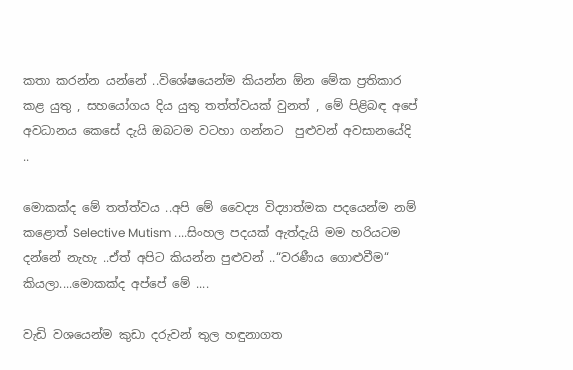කතා කරන්න යන්නේ ..විශේෂයෙන්ම කියන්න ඕන මේක ප්‍රතිකාර කළ යුතු , සහයෝගය දිය යුතු තත්ත්වයක් වුනත් , මේ පිළිබඳ අපේ අවධානය කෙසේ දැයි ඔබටම වටහා ගන්නට  පුළුවන් අවසානයේදි ..

මොකක්ද මේ තත්ත්වය ..අපි මේ වෛද්‍ය විද්‍යාත්මක පදයෙන්ම නම් කළොත් Selective Mutism ....සිංහල පදයක් ඇත්දැයි මම හරියටම දන්නේ නැහැ ..ඒත් අපිට කියන්න පුළුවන් ..“වරණීය ගොළුවීම“ කියලා....මොකක්ද අප්පේ මේ ....

වැඩි වශයෙන්ම කුඩා දරුවන් තුල හඳුනාගත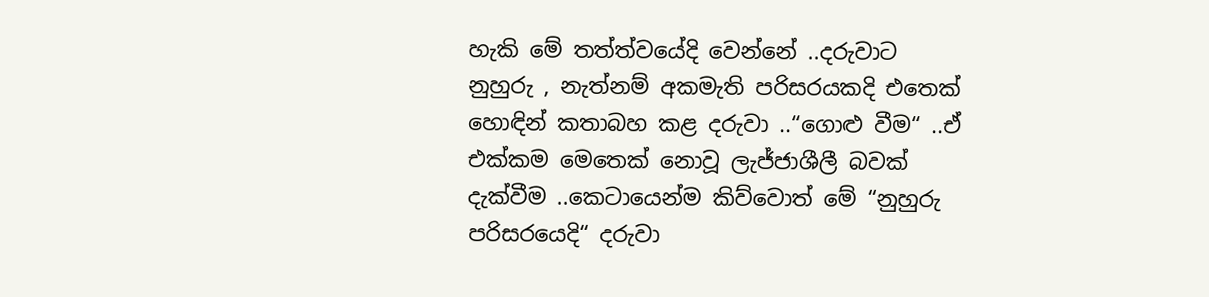හැකි මේ තත්ත්වයේදි වෙන්නේ ..දරුවාට නුහුරු , නැත්නම් අකමැති පරිසරයකදි එතෙක් හොඳින් කතාබහ කළ දරුවා ..“ගොළු වීම“ ..ඒ එක්කම මෙතෙක් නොවූ ලැජ්ජාශීලී බවක් දැක්වීම ..කෙටායෙන්ම කිව්වොත් මේ “නුහුරු පරිසරයෙදි“ දරුවා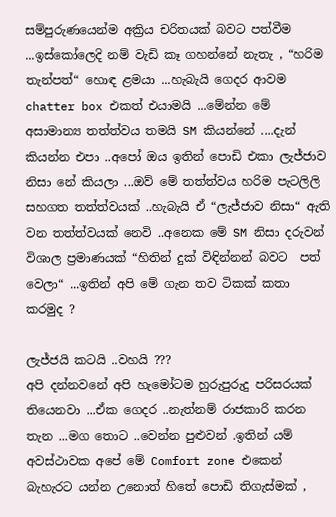සම්පුරුණයෙන්ම අක්‍රිය චරිතයක් බවට පත්වීම ...ඉස්කෝලෙදි නම් වැඩි කෑ ගහන්නේ නැතැ , “හරිම තැන්පත්“ හොඳ ළමයා ...හැබැයි ගෙදර ආවම chatter box එකත් එයාමයි ...මේන්න මේ අසාමාන්‍ය තත්ත්වය තමයි SM කියන්නේ ....දැන් කියන්න එපා ..අපෝ ඔය ඉතින් පොඩි එකා ලැජ්ජාව නිසා නේ කියලා ...ඔව් මේ තත්ත්වය හරිම පැටලිලි සහගත තත්ත්වයක් ..හැබැයි ඒ “ලැජ්ජාව නිසා“ ඇති වන තත්ත්වයක් නෙවි ..අනෙක මේ SM නිසා දරුවන් විශාල ප්‍රමාණයක් “හිතින් දුක් විඳින්නන් බවට  පත් වෙලා“ ...ඉතින් අපි මේ ගැන තව ටිකක් කතා කරමුද ?

ලැජ්ජයි කටයි ..වහයි ???
අපි දන්නවනේ අපි හැමෝටම හුරුපුරුදු පරිසරයක් තියෙනවා ...ඒක ගෙදර ..නැත්නම් රාජකාරි කරන තැන ...මග තොට ..වෙන්න පුළුවන් .ඉතින් යම් අවස්ථාවක අපේ මේ Comfort zone එකෙන් බැහැරට යන්න උනොත් හිතේ පොඩි තිගැස්මක් ,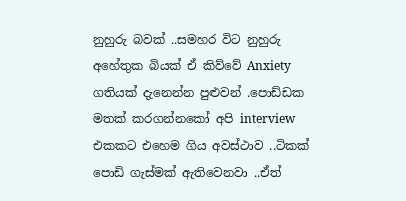නුහුරු බවක් ..සමහර විට නුහුරු අහේතුක බියක් ඒ කිව්වේ Anxiety ගතියක් දැනෙන්න පුළුවන් .පොඩ්ඩක මතක් කරගන්නකෝ අපි interview එකකට එහෙම ගිය අවස්ථාව ..ටිකක් පොඩි ගැස්මක් ඇතිවෙනවා ..ඒත්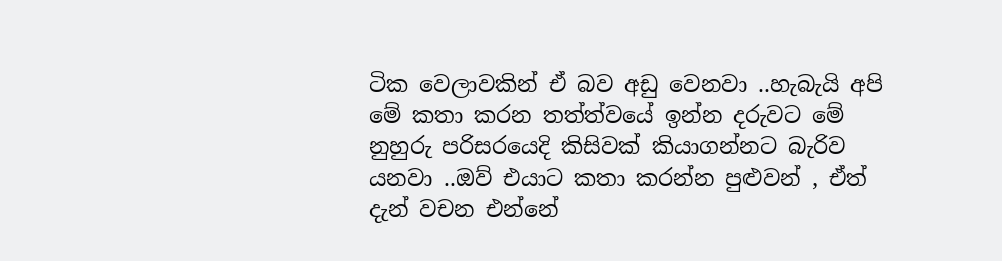ටික වෙලාවකින් ඒ බව අඩු වෙනවා ..හැබැයි අපි මේ කතා කරන තත්ත්වයේ ඉන්න දරුවට මේ නුහුරු පරිසරයෙදි කිසිවක් කියාගන්නට බැරිව යනවා ..ඔව් එයාට කතා කරන්න පුළුවන් , ඒත් දැන් වචන එන්නේ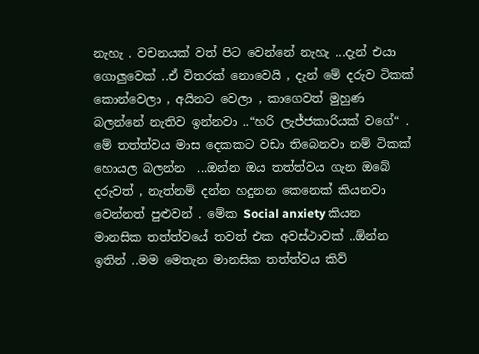නැහැ . වචනයක් වත් පිට වෙන්නේ නැහැ ...දැන් එයා ගොලුවෙක් ..ඒ විතරක් නොවෙයි , දැන් මේ දරුව ටිකක් කොන්වෙලා , අයිනට වෙලා , කාගෙවත් මුහුණ බලන්නේ නැතිව ඉන්නවා ..“හරි ලැජ්ජකාරියක් වගේ“ . මේ තත්ත්වය මාස දෙකකට වඩා තිබෙනවා නම් ටිකක්  හොයල බලන්න  ...ඔන්න ඔය තත්ත්වය ගැන ඔබේ දරුවත් , නැත්නම් දන්න හදුනන කෙනෙක් කියනවා වෙන්නත් පුළුවන් . මේක Social anxiety කියන මානසික තත්ත්වයේ තවත් එක අවස්ථාවක් ..ඕන්න ඉතින් ..මම මෙතැන මානසික තත්ත්වය කිව්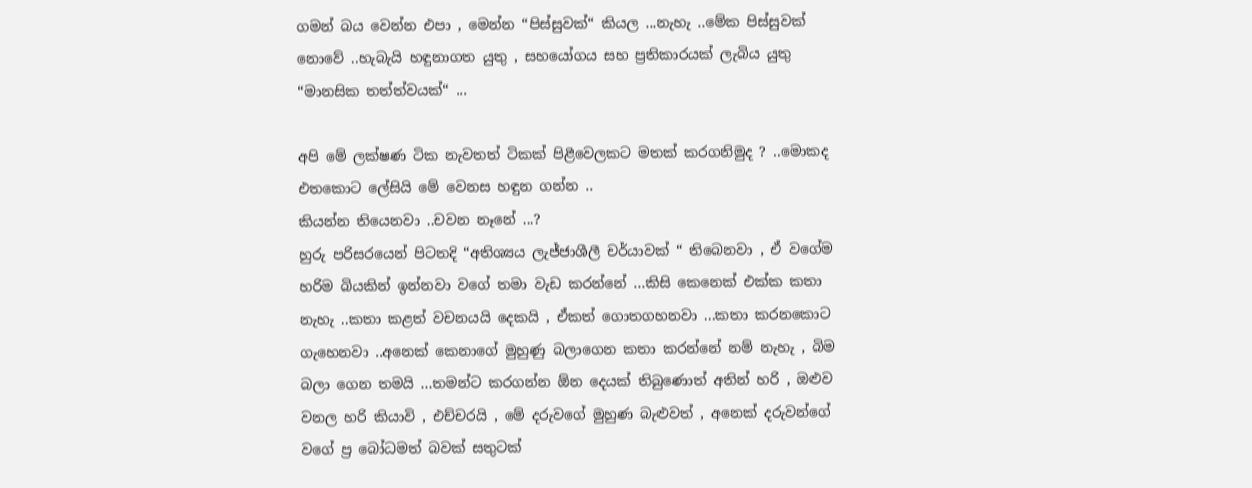ගමන් බය වෙන්න එපා , මෙන්න “පිස්සුවක්“ කියල ...නැහැ ..මේක පිස්සුවක් නොවේ ..හැබැයි හඳුනාගත යුතු , සහයෝගය සහ ප්‍රතිකාරයක් ලැබිය යුතු “මානසික තත්ත්වයක්“ ...

අපි මේ ලක්ෂණ ටික නැවතත් ටිකක් පිළීවෙලකට මතක් කරගනිමුද ? ..මොකද එතකොට ලේසියි මේ වෙනස හඳුන ගන්න ..
කියන්න තියෙනවා ..චවන නෑනේ ...?
හුරු පරිසරයෙන් පිටතදි “අතිශ්‍යය ලැජ්ජාශීලී චර්යාවක් “ තිබෙනවා , ඒ වගේම හරිම බියකින් ඉන්නවා වගේ තමා වැඩ කරන්නේ ...කිසි කෙනෙක් එක්ක කතා නැහැ ..කතා කළත් වචනයයි දෙකයි , ඒකත් ගොතගහනවා ...කතා කරනකොට ගැහෙනවා ..අනෙක් කෙනාගේ මුහුණු බලාගෙන කතා කරන්නේ නම් නැහැ , බිම බලා ගෙන තමයි ...තමන්ට කරගන්න ඕන දෙයක් තිබුණොත් අතින් හරි , ඔළුව වනල හරි කියාවි , එච්චරයි , මේ දරුවගේ මුහුණ බැළුවත් , අනෙක් දරුවන්ගේ වගේ ප්‍ර බෝධමත් බවක් සතුටක්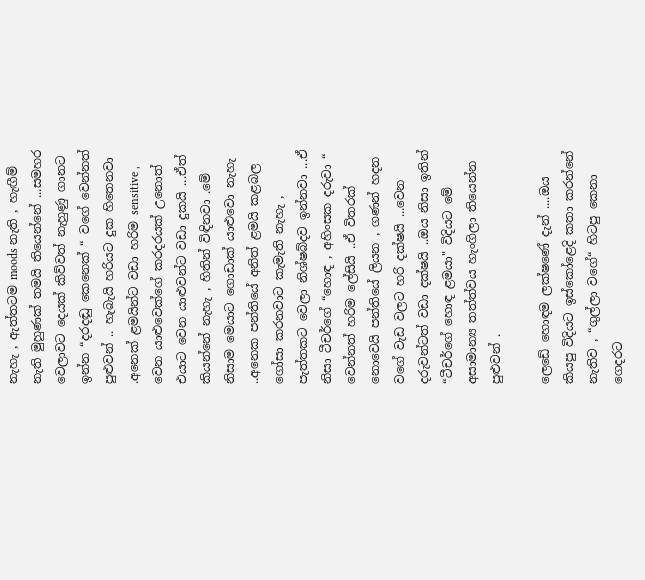නැහැ , ඇත්තටම moods නැති , හැඟීම් නැති මුහුණක් තමයි තියෙන්නේ ...සමහර වෙලාවට දෙයක් කිව්වත් නැහුණු ගානට ඉන්න “දරදඬු කෙනෙක් “ වගේ වෙන්නත් පුළුවන් .. හැබැයි හරියට දුක හිතෙනවා .අනෙක් ළමයින්ට වඩා හරිම sensitive , වෙන යාළුවෙක්ගේ කරදරයක් උනොත් එයාට වෙන යාළුවන්ට වඩා දුකයි ...ඒත් කියන්නේ නැහැ , හිතින් විඳිනවා .මේ නිසාම මෙයාට ගොඩාක් යාළුවො නැහැ ..අනෙක පන්තියේ අනිත් ළමයි කළබල ගෝසා කරනවාට කැමැති නැහැ , පැත්තකට වෙලා නිශ්ෂබ්දව ඉන්නවා ...ඒ නිසා ටීචර්ගේ “හොඳ , අහිංසක දරුවා “ වෙන්නත් හරිම ලේසියි ..ඒ විතරක් නොවෙයි පන්තියේ ලියන , ගණන් හදන වගේ වැඩ වලට හරි දක්ෂයි ...වෙන දරුවන්ටත් වඩා දක්ෂයි ..ඔය නිසා ඉතින් “ටීචර්ගේ හොඳ ළමයා" විදියට මේ අසාමාන්‍ය තත්ත්වය හැංගිලා තියෙන්න පුළුවන් .

ලෙඩේ හොඳම ලක්ෂණේ දැන් ....ඔය කියපු විදියට ඉස්කෝළෙදි කතා කරන්නේ නැතිව , “ගුල්ලා වගේ“ හිටපු කෙනා ගෙදරට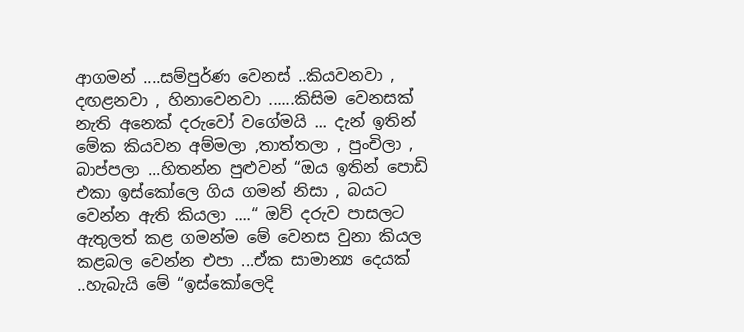ආගමන් ....සම්පුර්ණ වෙනස් ..කියවනවා , දඟළනවා , හිනාවෙනවා ......කිසිම වෙනසක් නැති අනෙක් දරුවෝ වගේමයි ... දැන් ඉතින් මේක කියවන අම්මලා ,තාත්තලා , පුංචිලා , බාප්පලා ...හිතන්න පුළුවන් “ඔය ඉතින් පොඩි එකා ඉස්කෝලෙ ගිය ගමන් නිසා , බයට වෙන්න ඇති කියලා ....“ ඔව් දරුව පාසලට ඇතුලත් කළ ගමන්ම මේ වෙනස වුනා කියල කළබල වෙන්න එපා ...ඒක සාමාන්‍ය දෙයක් ..හැබැයි මේ “ඉස්කෝලෙදි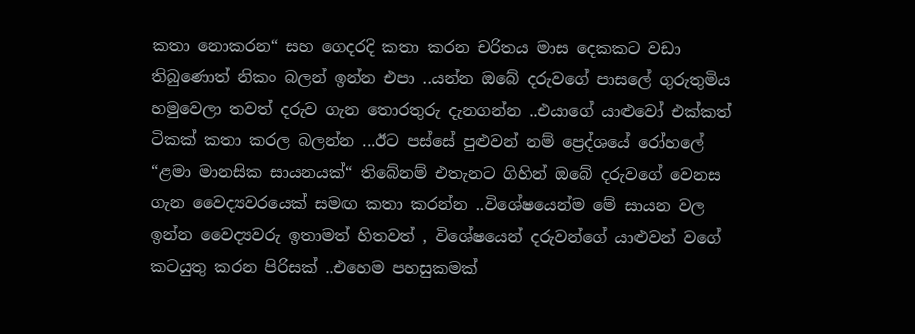කතා නොකරන“ සහ ගෙදරදි කතා කරන චරිතය මාස දෙකකට වඩා තිබුණොත් නිකං බලන් ඉන්න එපා ..යන්න ඔබේ දරුවගේ පාසලේ ගුරුතුමිය හමුවෙලා තවත් දරුව ගැන තොරතුරු දැනගන්න ..එයාගේ යාළුවෝ එක්කත් ටිකක් කතා කරල බලන්න ...ඊට පස්සේ පුළුවන් නම් ප්‍රෙද්ශයේ රෝහලේ “ළමා මානසික සායනයක්“ තිබේනම් එතැනට ගිහින් ඔබේ දරුවගේ වෙනස ගැන වෛද්‍යවරයෙක් සමඟ කතා කරන්න ..විශේෂයෙන්ම මේ සායන වල ඉන්න වෛද්‍යවරු ඉතාමත් හිතවත් , විශේෂයෙන් දරුවන්ගේ යාළුවන් වගේ කටයුතු කරන පිරිසක් ..එහෙම පහසුකමක්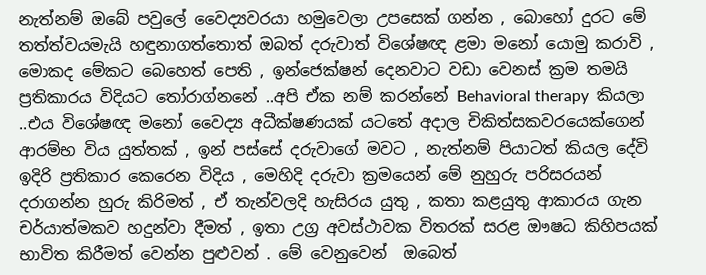නැත්නම් ඔබේ පවුලේ වෛද්‍යවරයා හමුවෙලා උපසෙක් ගන්න , බොහෝ දුරට මේ තත්ත්වයමැයි හඳුනාගත්තොත් ඔබත් දරුවාත් විශේෂඥ ළමා මනෝ යොමු කරාවි , මොකද මේකට බෙහෙත් පෙති , ඉන්ජෙක්ෂන් දෙනවාට වඩා වෙනස් ක්‍රම තමයි ප්‍රතිකාරය විදියට තෝරාග්නනේ ..අපි ඒක නම් කරන්නේ Behavioral therapy  කියලා ..එය විශේෂඥ මනෝ වෛද්‍ය අධීක්ෂණයක් යටතේ අදාල චිකිත්සකවරයෙක්ගෙන් ආරම්භ විය යුත්තක් , ඉන් පස්සේ දරුවාගේ මවට , නැත්නම් පියාටත් කියල දේවි ඉදිරි ප්‍රතිකාර කෙරෙන විදිය , මෙහිදි දරුවා ක්‍රමයෙන් මේ නුහුරු පරිසරයන් දරාගන්න හුරු කිරිමත් , ඒ තැන්වලදි හැසිරය යුතු , කතා කළයුතු ආකාරය ගැන චර්යාත්මකව හදුන්වා දීමත් , ඉතා උග්‍ර අවස්ථාවක විතරක් සරළ ඖෂධ කිහිපයක් භාවිත කිරීමත් වෙන්න පුළුවන් . මේ වෙනුවෙන්  ඔබෙත්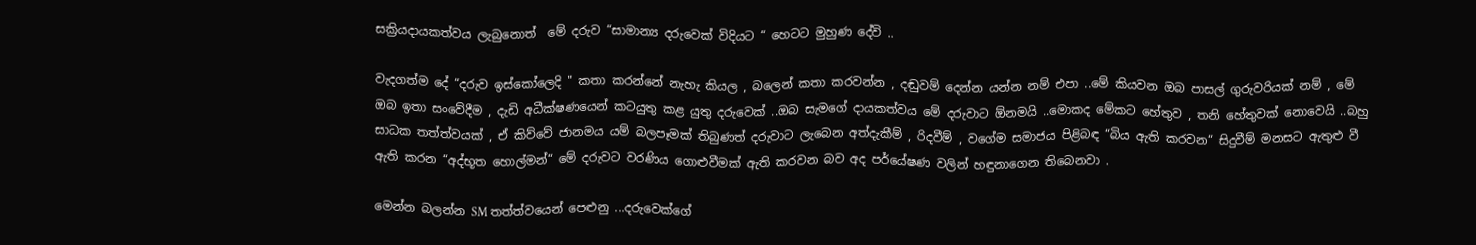සක්‍රියදායකත්වය ලැබුනොත්  මේ දරුව “සාමාන්‍ය දරුවෙක් විදියට “ හෙටට මුහුණ දේවි ..

වැදගත්ම දේ “දරුව ඉස්කෝලෙදි " කතා කරන්නේ නැහැ කියල , බලෙන් කතා කරවන්න , දඬුවම් දෙන්න යන්න නම් එපා ..මේ කියවන ඔබ පාසල් ගුරුවරියක් නම් , මේ ඔබ ඉතා සංවේදීම , දැඩි අධීක්ෂණයෙන් කටයුතු කළ යුතු දරුවෙක් ..ඔබ සැමගේ දායකත්වය මේ දරුවාට ඕනමයි ..මොකද මේකට හේතුව , තනි හේතුවක් නොවෙයි ..බහු සාධක තත්ත්වයක් , ඒ කිව්වේ ජානමය යම් බලපෑමක් තිබුණත් දරුවාට ලැබෙන අත්දැකීම් , රිදවීම් , වගේම සමාජය පිළිබඳ “බිය ඇති කරවන“ සිදුවීම් මනසට ඇතුළු වී ඇති කරන “අද්භූත හොල්මන්“ මේ දරුවට වරණිය ගොළුවීමක් ඇති කරවන බව අද පර්යේෂණ වලින් හඳුනාගෙන තිබෙනවා .

මෙන්න බලන්න SM තත්ත්වයෙන් පෙළුනු ...දරුවෙක්ගේ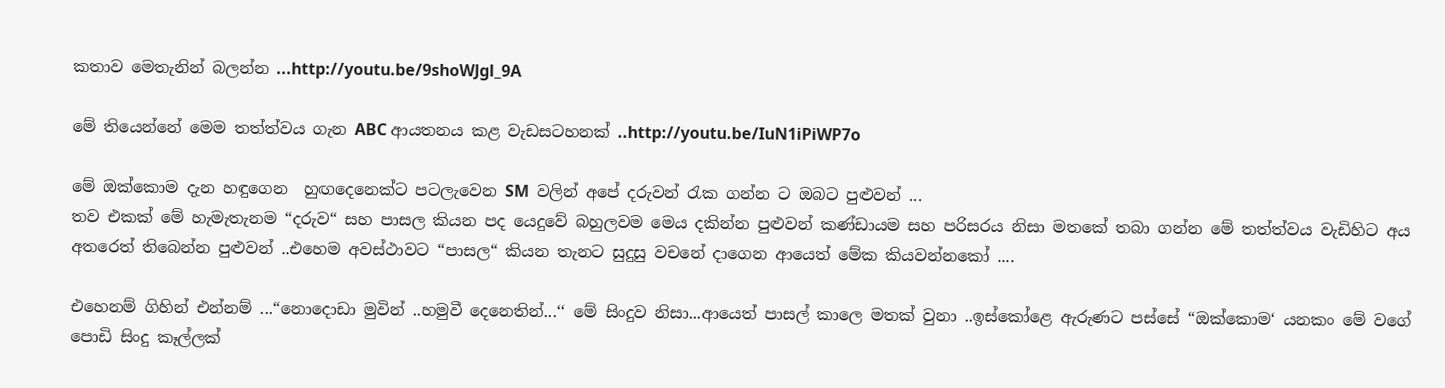කතාව මෙතැනින් බලන්න ...http://youtu.be/9shoWJgl_9A

මේ තියෙන්නේ මෙම තත්ත්වය ගැන ABC ආයතනය කළ වැඩසටහනක් ..http://youtu.be/IuN1iPiWP7o

මේ ඔක්කොම දැන හඳුගෙන  හුඟදෙනෙක්ට පටලැවෙන SM  වලින් අපේ දරුවන් රැක ගන්න ට ඔබට පුළුවන් ...
තව එකක් මේ හැමැතැනම “දරුව“ සහ පාසල කියන පද යෙදුවේ බහුලවම මෙය දකින්න පුළුවන් කණ්ඩායම සහ පරිසරය නිසා මතකේ තබා ගන්න මේ තත්ත්වය වැඩිහිට අය අතරෙත් තිබෙන්න පුළුවන් ..එහෙම අවස්ථාවට “පාසල“ කියන තැනට සුදුසු වචනේ දාගෙන ආයෙත් මේක කියවන්නකෝ ....

එහෙනම් ගිහින් එන්නම් ...“නොදොඩා මුවින් ..හමුවී දෙනෙතින්...‘‘ මේ සිංදුව නිසා...ආයෙත් පාසල් කාලෙ මතක් වුනා ..ඉස්කෝළෙ ඇරුණට පස්සේ “ඔක්කොම‘ යනකං මේ වගේ පොඩි සිංදු කෑල්ලක්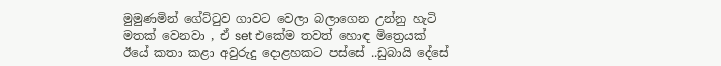මුමුණමින් ගේට්ටුව ගාවට වෙලා බලාගෙන උන්නු හැටි මතක් වෙනවා , ඒ set එකේම තවත් හොඳ මිත්‍රෙයක් ඊයේ කතා කළා අවුරුදු දොළහකට පස්සේ ..ඩුබායි දේසේ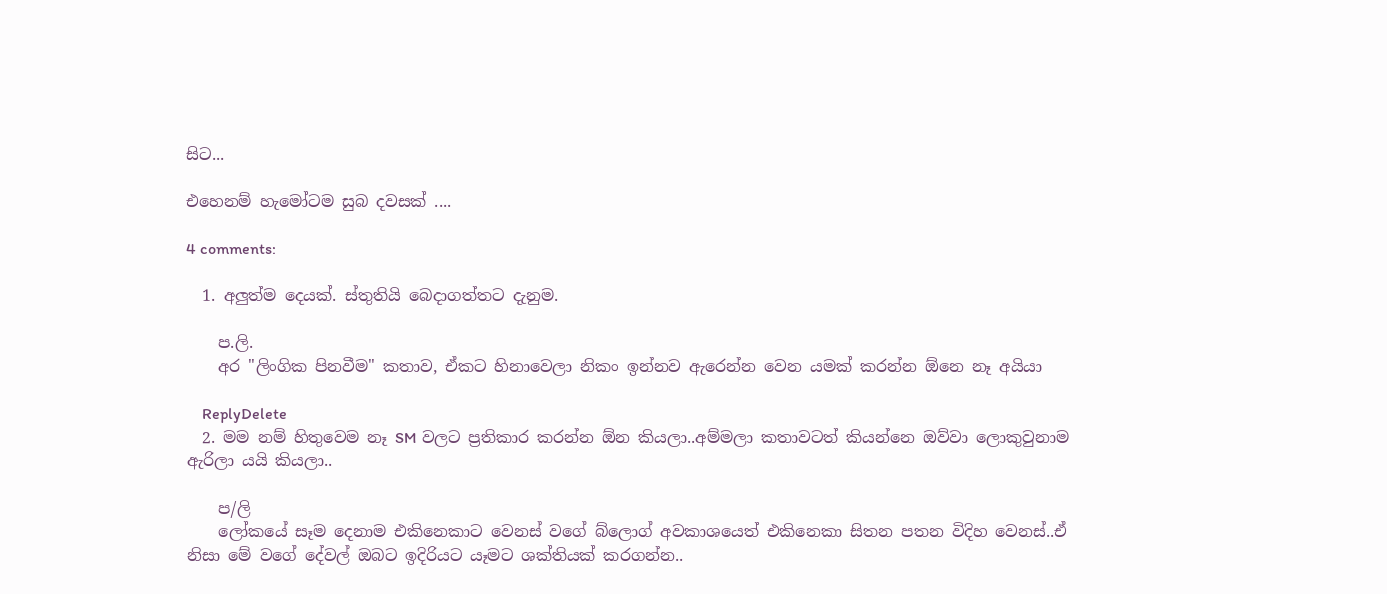සිට...

එහෙනම් හැමෝටම සුබ දවසක් ....

4 comments:

  1. අලුත්ම දෙයක්. ස්තුතියි බෙදාගත්තට දැනුම.

    ප.ලි.
    අර "ලිංගික පිනවීම" කතාව, ඒකට හිනාවෙලා නිකං ඉන්නව ඇරෙන්න වෙන යමක් කරන්න ඕනෙ නෑ අයියා

    ReplyDelete
  2. මම නම් හිතුවෙම නෑ SM වලට ප්‍රතිකාර කරන්න ඕන කියලා..අම්මලා කතාවටත් කියන්නෙ ඔව්වා ලොකුවුනාම ඇරිලා යයි කියලා..

    ප/ලි
    ලෝකයේ සෑම දෙනාම එකිනෙකාට වෙනස් වගේ බ්ලොග් අවකාශයෙත් එකිනෙකා සිතන පතන විදිහ වෙනස්..ඒ නිසා මේ වගේ දේවල් ඔබට ඉදිරියට යෑමට ශක්තියක් කරගන්න..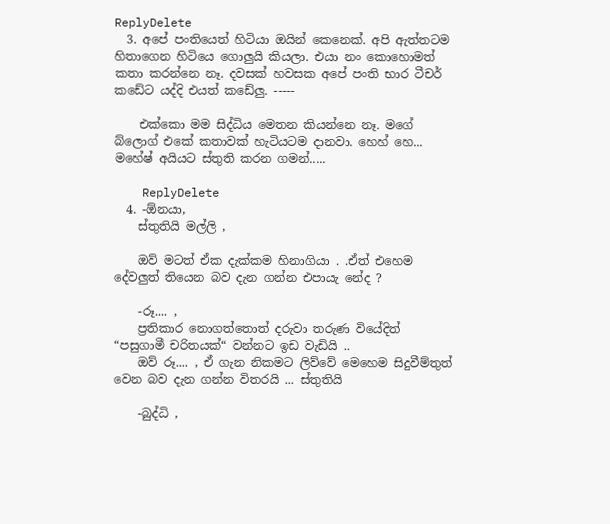ReplyDelete
  3. අපේ පංතියෙත් හිටියා ඔයින් කෙනෙක්. අපි ඇත්තටම හිතාගෙන හිටියෙ ගොලුයි කියලා. එයා නං කොහොමත් කතා කරන්නෙ නෑ. දවසක් හවසක අපේ පංති භාර ටීචර් කඩේට යද්දි එයත් කඩේලු. -----

    එක්කො මම සිද්ධිය මෙතන කියන්නෙ නෑ. මගේ බ්ලොග් එකේ කතාවක් හැටියට‍ම දානවා. හෙහ් හෙ... මහේෂ් අයියට ස්තුති කරන ගමන්.....

    ReplyDelete
  4. -ඕනයා,
    ස්තුතියි මල්ලි ,

    ඔව් මටත් ඒක දැක්කම හිනාගියා . .ඒත් එහෙම දේවලුත් තියෙන බව දැන ගන්න එපායැ නේද ?

    -රූ.... ,
    ප්‍රතිකාර නොගත්තොත් දරුවා තරුණ වියේදිත් “පසුගාමී චරිතයක්“ වන්නට ඉඩ වැඩියි ..
    ඔව් රූ.... , ඒ ගැන නිකමට ලිව්වේ මෙහෙම සිදුවීම්තුත් වෙන බව දැන ගන්න විතරයි ... ස්තුතියි

    -බුද්ධි ,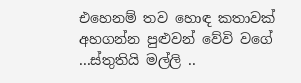එහෙනම් තව හොඳ කතාවක් අහගන්න පුළුවන් වේවි වගේ ...ස්තුතියි මල්ලි ..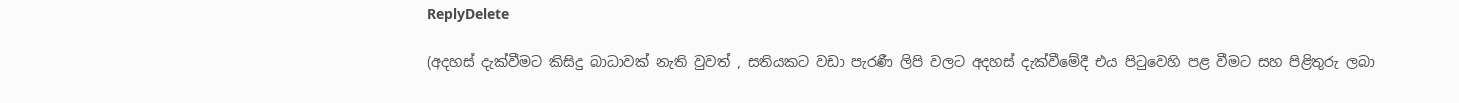ReplyDelete

(අදහස් දැක්වීමට කිසිදු බාධාවක් නැති වුවත් , සතියකට වඩා පැරණී ලිපි වලට අදහස් දැක්වීමේදී එය පිටුවෙහි පළ වීමට සහ පිළිතුරු ලබා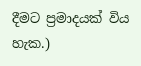දීමට ප්‍රමාදයක් විය හැක.)